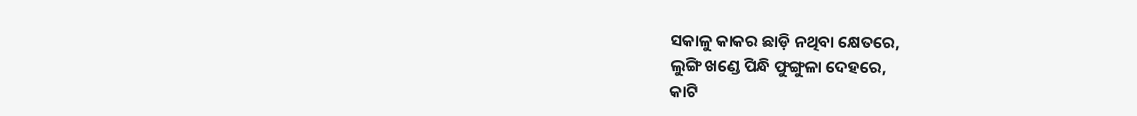ସକାଳୁ କାକର ଛାଡ଼ି ନଥିବା କ୍ଷେତରେ,
ଲୁଙ୍ଗି ଖଣ୍ଡେ ପିନ୍ଧି ଫୁଙ୍ଗୁଳା ଦେହରେ,
କାଟି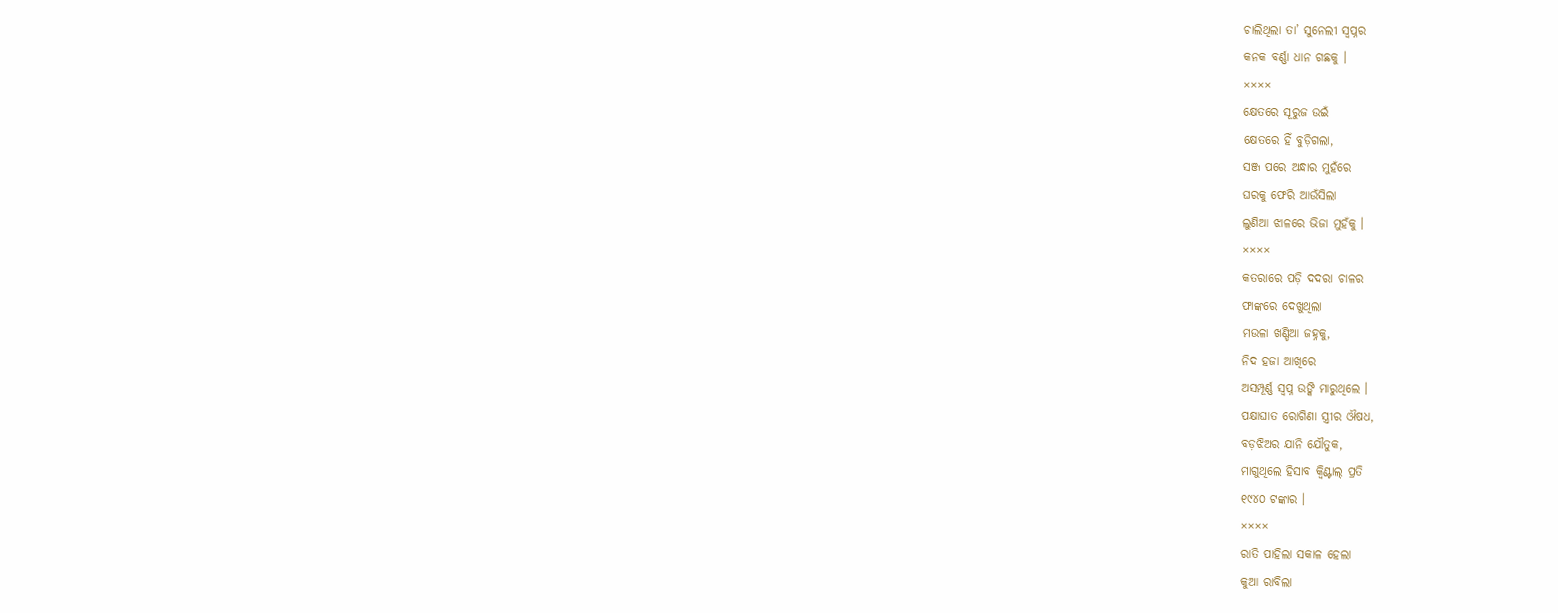ଚାଲିଥିଲା ତା’ ସୁନେଲୀ ସ୍ୱପ୍ନର
କନକ ବର୍ଣ୍ଣା ଧାନ ଗଛକୁ ।
××××
କ୍ଷେତରେ ସୂରୁଜ ଉଇଁ
କ୍ଷେତରେ ହିଁ ବୁଡ଼ିଗଲା,
ସଞ୍ଜ ପରେ ଅନ୍ଧାର ମୁହଁରେ
ଘରକୁ ଫେରି ଆଉଁସିଲା
ଲୁଣିଆ ଝାଳରେ ଭିଜା ମୁହଁକୁ ।
××××
କତରାରେ ପଡ଼ି ଦଦରା ଚାଳର
ଫାଙ୍କରେ ଦେଖୁଥିଲା
ମଉଳା ଖଣ୍ଡିଆ ଜହ୍ନକୁ,
ନିଦ ହଜା ଆଖିରେ
ଅସମ୍ପୂର୍ଣ୍ଣ ସ୍ୱପ୍ନ ଉଙ୍କି ମାରୁଥିଲେ ।
ପକ୍ଷାଘାତ ରୋଗିଣା ସ୍ତ୍ରୀର ଔଷଧ,
ବଡ଼ଝିଅର ଯାନି ଯୌତୁକ,
ମାଗୁଥିଲେ ହିସାବ କ୍ୱିଣ୍ଟାଲ୍ ପ୍ରତି
୧୯୪୦ ଟଙ୍କାର ।
××××
ରାତି ପାହିଲା ସକାଳ ହେଲା
କୁଆ ରାବିଲା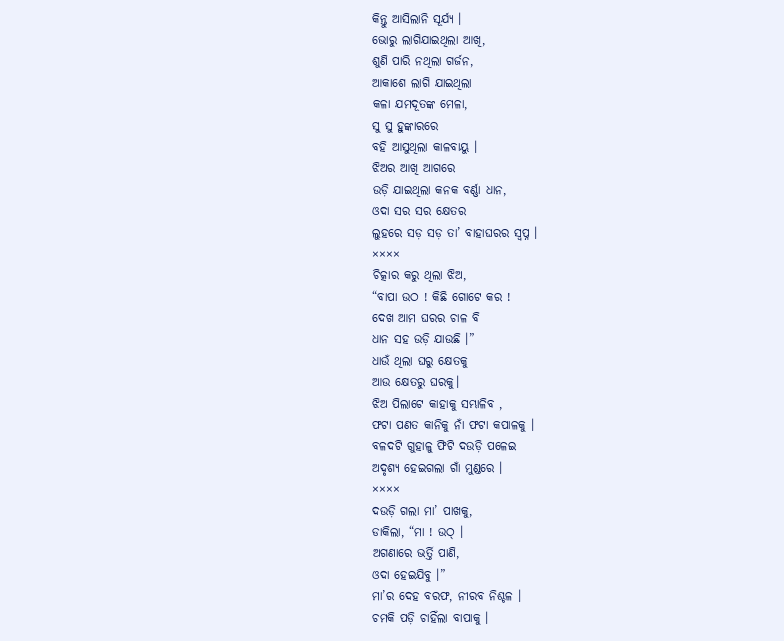କିନ୍ତୁ ଆସିଲାନି ସୂର୍ଯ୍ୟ ।
ଭୋରୁ ଲାଗିଯାଇଥିଲା ଆଖି,
ଶୁଣି ପାରି ନଥିଲା ଗର୍ଜନ,
ଆକାଶେ ଲାଗି ଯାଇଥିଲା
କଳା ଯମଦୂତଙ୍କ ମେଳା,
ସୁ ସୁ ହୁଙ୍କାରରେ
ବହି ଆସୁଥିଲା କାଳବାୟୁ ।
ଝିଅର ଆଖି ଆଗରେ
ଉଡ଼ି ଯାଇଥିଲା କନକ ବର୍ଣ୍ଣା ଧାନ,
ଓଦା ସର ସର କ୍ଷେତର
ଲୁହରେ ସଡ଼ ସଡ଼ ତା’ ବାହାଘରର ସ୍ୱପ୍ନ ।
××××
ଚିତ୍କାର କରୁ ଥିଲା ଝିଅ,
“ବାପା ଉଠ ! କିଛି ଗୋଟେ କର !
ଦେଖ ଆମ ଘରର ଚାଳ ବି
ଧାନ ସହ ଉଡ଼ି ଯାଉଛି ।”
ଧାଉଁ ଥିଲା ଘରୁ କ୍ଷେତକୁ
ଆଉ କ୍ଷେତରୁ ଘରକୁ।
ଝିଅ ପିଲାଟେ କାହାକୁ ସମ୍ଭାଳିବ ,
ଫଟା ପଣତ କାନିକୁ ନାଁ ଫଟା କପାଳକୁ ।
ବଳଦଟି ଗୁହାଳୁ ଫିଟି ଦଉଡ଼ି ପଳେଇ
ଅଦୃଶ୍ୟ ହେଇଗଲା ଗାଁ ମୁଣ୍ଡରେ ।
××××
ଦଉଡ଼ି ଗଲା ମା’ ପାଖକୁ,
ଡାକିଲା, “ମା ! ଉଠ୍ ।
ଅଗଣାରେ ଭର୍ତ୍ତି ପାଣି,
ଓଦା ହେଇଯିବୁ ।”
ମା’ର ଦେହ ବରଫ, ନୀରବ ନିଶ୍ଚଳ ।
ଚମକି ପଡ଼ି ଚାହିଁଲା ବାପାକୁ ।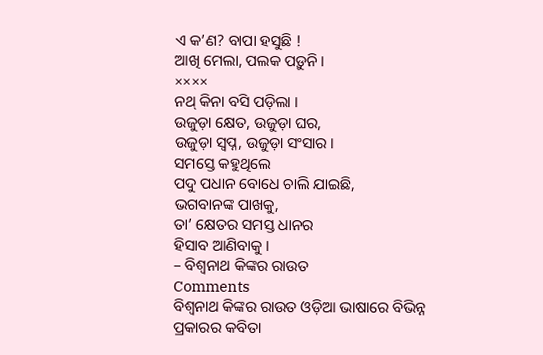ଏ କ’ଣ? ବାପା ହସୁଛି !
ଆଖି ମେଲା, ପଲକ ପଡ଼ୁନି ।
××××
ନଥ୍ କିନା ବସି ପଡ଼ିଲା ।
ଉଜୁଡ଼ା କ୍ଷେତ, ଉଜୁଡ଼ା ଘର,
ଉଜୁଡ଼ା ସ୍ୱପ୍ନ, ଉଜୁଡ଼ା ସଂସାର ।
ସମସ୍ତେ କହୁଥିଲେ
ପଦୁ ପଧାନ ବୋଧେ ଚାଲି ଯାଇଛି,
ଭଗବାନଙ୍କ ପାଖକୁ,
ତା’ କ୍ଷେତର ସମସ୍ତ ଧାନର
ହିସାବ ଆଣିବାକୁ ।
– ବିଶ୍ୱନାଥ କିଙ୍କର ରାଉତ
Comments
ବିଶ୍ୱନାଥ କିଙ୍କର ରାଉତ ଓଡ଼ିଆ ଭାଷାରେ ବିଭିନ୍ନ ପ୍ରକାରର କବିତା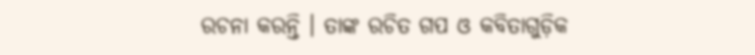ରଚନା କରନ୍ତି । ତାଙ୍କ ରଚିତ ଗପ ଓ କବିତାଗୁଡ଼ିକ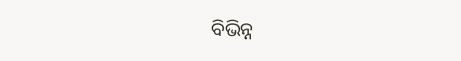ବିଭିନ୍ନ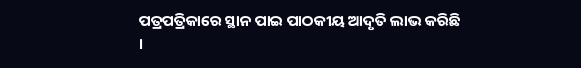ପତ୍ରପତ୍ରିକାରେ ସ୍ଥାନ ପାଇ ପାଠକୀୟ ଆଦୃତି ଲାଭ କରିଛି ।